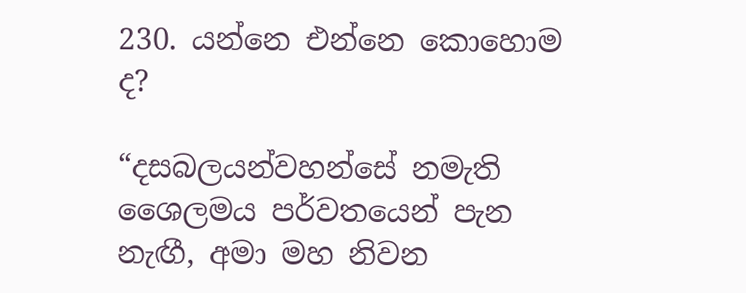230. යන්නෙ එන්නෙ කොහොම ද?

“දසබලයන්වහන්සේ නමැති ශෛලමය පර්වතයෙන් පැන නැඟී, අමා මහ නිවන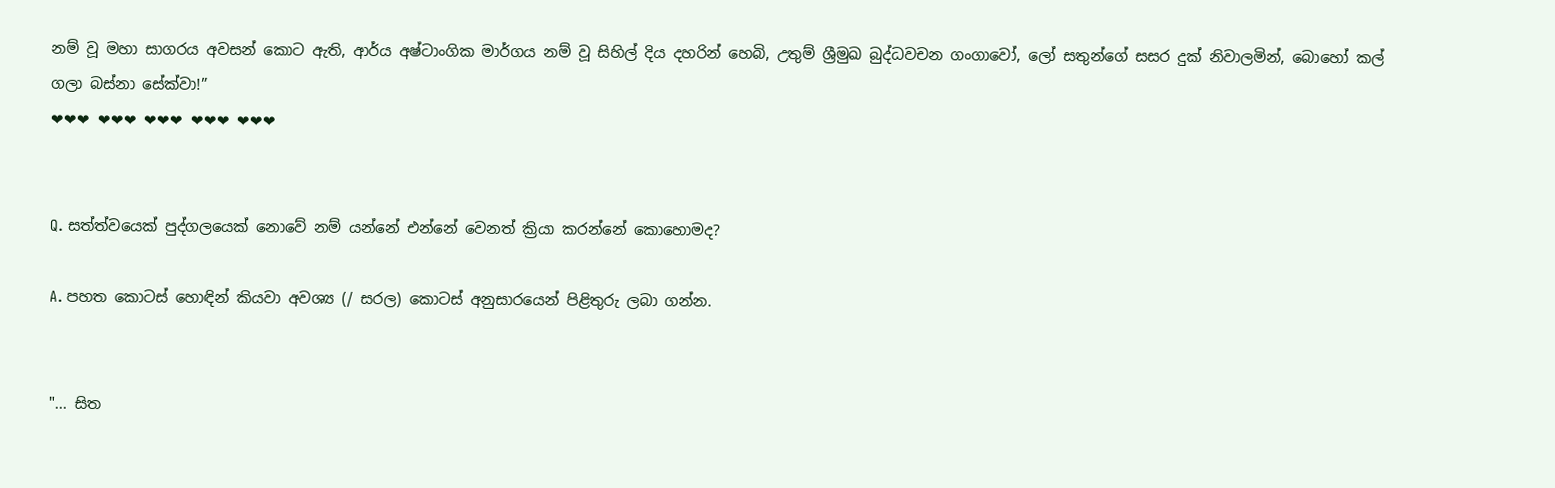නම් වූ මහා සාගරය අවසන් කොට ඇති, ආර්ය අෂ්ටාංගික මාර්ගය නම් වූ සිහිල් දිය දහරින් හෙබි, උතුම් ශ්‍රීමුඛ බුද්ධවචන ගංගාවෝ, ලෝ සතුන්ගේ සසර දුක් නිවාලමින්, බොහෝ කල් ගලා බස්නා සේක්වා!”
❤❤❤ ❤❤❤ ❤❤❤ ❤❤❤ ❤❤❤


Q. සත්ත්වයෙක් පුද්ගලයෙක් නොවේ නම් යන්නේ එන්නේ වෙනත් ක්‍රියා කරන්නේ කොහොමද?

A. පහත කොටස් හොඳින් කියවා අවශ්‍ය (/ සරල) කොටස් අනුසාරයෙන් පිළිතුරු ලබා ගන්න.


"... සිත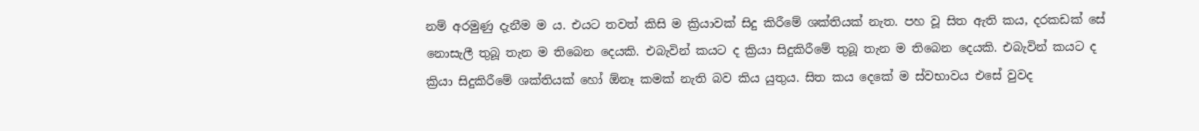නම් අරමුණු දැනීම ම ය. එයට තවත් කිසි ම ක්‍රියාවක් සිදු කිරීමේ ශක්තියක් නැත. පහ වූ සිත ඇති කය, දරකඩක් සේ නොසැලී තුබූ තැන ම තිබෙන දෙයකි. එබැවින් කයට ද ක්‍රියා සිදුකිරීමේ තුබූ තැන ම තිබෙන දෙයකි. එබැවින් කයට ද ක්‍රියා සිදුකිරීමේ ශක්තියක් හෝ ඕනෑ කමක් නැති බව කිය යුතුය. සිත කය දෙකේ ම ස්වභාවය එසේ වුවද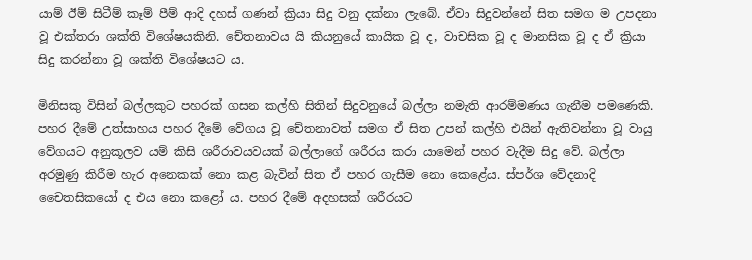යාම් ඊම් සිටීම් කෑම් පීම් ආදි දහස් ගණන් ක්‍රියා සිදු වනු දක්නා ලැබේ. ඒවා සිදුවන්නේ සිත සමග ම උපදනා වූ එක්තරා ශක්ති විශේෂයකිනි. චේතනාවය යි කියනුයේ කායික වූ ද, වාචසික වූ ද මානසික වූ ද ඒ ක්‍රියා සිදු කරන්නා වූ ශක්ති විශේෂයට ය.

මිනිසකු විසින් බල්ලකුට පහරක් ගසන කල්හි සිතින් සිදුවනුයේ බල්ලා නමැති ආරම්මණය ගැනීම පමණෙකි. පහර දීමේ උත්සාහය පහර දීමේ වේගය වූ චේතනාවත් සමග ඒ සිත උපන් කල්හි එයින් ඇතිවන්නා වූ වායු වේගයට අනුකූලව යම් කිසි ශරීරාවයවයක් බල්ලාගේ ශරීරය කරා යාමෙන් පහර වැදීම සිදු වේ. බල්ලා අරමුණු කිරීම හැර අනෙකක් නො කළ බැවින් සිත ඒ පහර ගැසීම නො කෙළේය. ස්පර්ශ වේදනාදි චෛතසිකයෝ ද එය නො කළෝ ය. පහර දීමේ අදහසක් ශරීරයට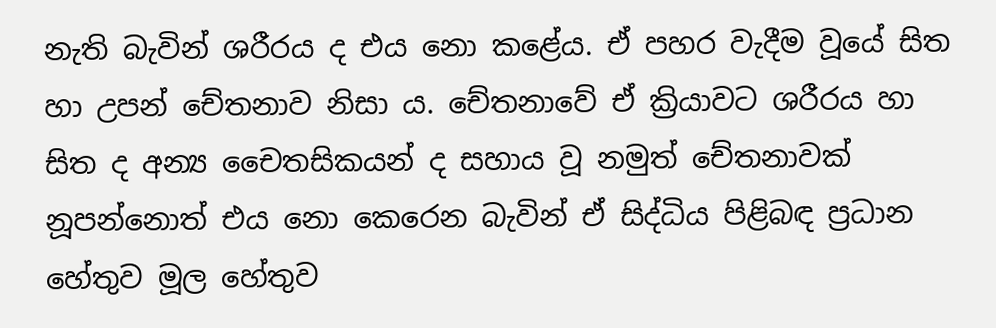නැති බැවින් ශරීරය ද එය නො කළේය. ඒ පහර වැදීම වූයේ සිත හා උපන් චේතනාව නිසා ය. චේතනාවේ ඒ ක්‍රියාවට ශරීරය හා සිත ද අන්‍ය චෛතසිකයන් ද සහාය වූ නමුත් චේතනාවක් නූපන්නොත් එය නො කෙරෙන බැවින් ඒ සිද්ධිය පිළිබඳ ප්‍ර‍ධාන හේතුව මූල හේතුව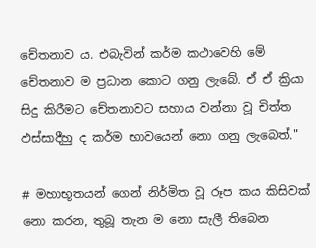චේතනාව ය. එබැවින් කර්ම කථාවෙහි මේ චේතනාව ම ප්‍ර‍ධාන කොට ගනු ලැබේ. ඒ ඒ ක්‍රියා සිදු කිරීමට චේතනාවට සහාය වන්නා වූ චිත්ත ඵස්සාදීහු ද කර්ම භාවයෙන් නො ගනු ලැබෙත්."

# මහාභූතයන් ගෙන් නිර්මිත වූ රූප කය කිසිවක් නො කරන, තුබූ තැන ම නො සැලී තිබෙන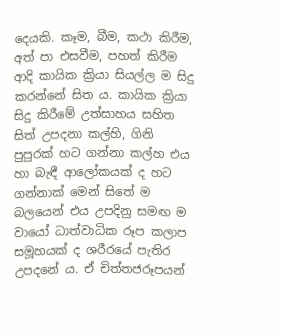දෙයකි. කෑම, බීම, කථා කිරීම, අත් පා එසවීම, පහත් කිරීම ආදි කායික ක්‍රියා සියල්ල ම සිදු කරන්නේ සිත ය. කායික ක්‍රියා සිදු කිරීමේ උත්සාහය සහිත සිත් උපදනා කල්හි, ගිනි පුපුරක් හට ගන්නා කල්හ එය හා බැඳී ආලෝකයක් ද හට ගන්නාක් මෙන් සිතේ ම බලයෙන් එය උපදිනු සමඟ ම වායෝ ධාත්වාධික රූප කලාප සමූහයක් ද ශරීරයේ පැතිර උපදනේ ය. ඒ චිත්තජරූපයන්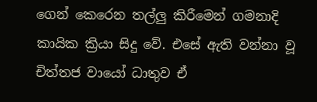ගෙන් කෙරෙන තල්ලු කිරීමෙන් ගමනාදි කායික ක්‍රියා සිදු වේ. එසේ ඇති වන්නා වූ චිත්තජ වායෝ ධාතුව ඒ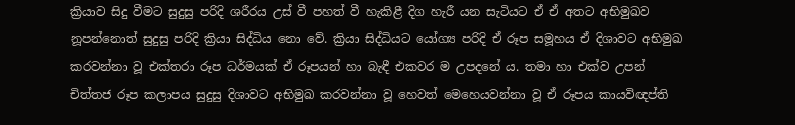ක්‍රියාව සිදු වීමට සුදුසු පරිදි ශරීරය උස් වී පහත් වී හැකිළී දිග හැරී යන සැටියට ඒ ඒ අතට අභිමුඛව නූපන්නොත් සුදුසු පරිදි ක්‍රියා සිද්ධිය නො වේ. ක්‍රියා සිද්ධියට යෝග්‍ය පරිදි ඒ රූප සමූහය ඒ දිශාවට අභිමුඛ කරවන්නා වූ එක්තරා රූප ධර්මයක් ඒ රූපයන් හා බැඳී එකවර ම උපදනේ ය. තමා හා එක්ව උපන් චිත්තජ රූප කලාපය සුදුසු දිශාවට අභිමුඛ කරවන්නා වූ හෙවත් මෙහෙයවන්නා වූ ඒ රූපය කායවිඥප්ති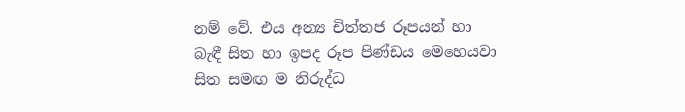නම් වේ. එය අන්‍ය චිත්තජ රූපයන් හා බැඳී සිත හා ඉපද රූප පිණ්ඩය මෙහෙයවා සිත සමඟ ම නිරුද්ධ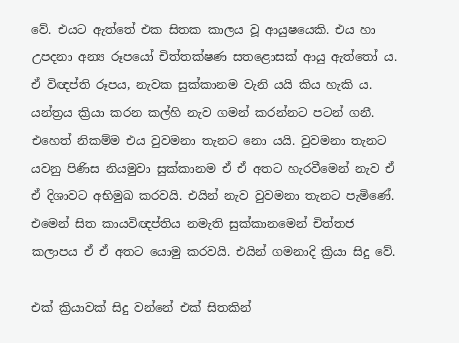වේ. එයට ඇත්තේ එක සිතක කාලය වූ ආයුෂයෙකි. එය හා උපදනා අන්‍ය රූපයෝ චිත්තක්ෂණ සතළොසක් ආයු ඇත්තෝ ය. ඒ විඥප්ති රූපය, නැවක සුක්කානම වැනි යයි කිය හැකි ය. යන්ත්‍ර‍ය ක්‍රියා කරන කල්හි නැව ගමන් කරන්නට පටන් ගනී. එහෙත් නිකම්ම එය වුවමනා තැනට නො යයි. වුවමනා තැනට යවනු පිණිස නියමුවා සුක්කානම ඒ ඒ අතට හැරවීමෙන් නැව ඒ ඒ දිශාවට අභිමුඛ කරවයි. එයින් නැව වුවමනා තැනට පැමිණේ. එමෙන් සිත කායවිඥප්තිය නමැති සුක්කානමෙන් චිත්තජ කලාපය ඒ ඒ අතට යොමු කරවයි. එයින් ගමනාදි ක්‍රියා සිදු වේ.

එක් ක්‍රියාවක් සිදු වන්නේ එක් සිතකින්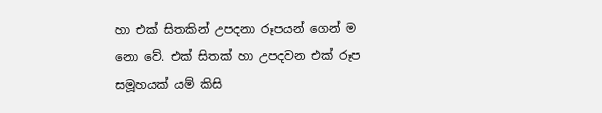හා එක් සිතකින් උපදනා රූපයන් ගෙන් ම නො වේ. එක් සිතක් හා උපදවන එක් රූප සමූහයක් යම් කිසි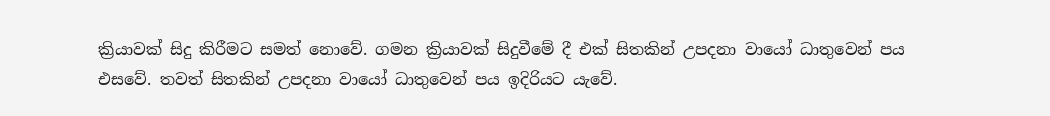ක්‍රියාවක් සිදු කිරීමට සමත් නොවේ. ගමන ක්‍රියාවක් සිදුවීමේ දී එක් සිතකින් උපදනා වායෝ ධාතුවෙන් පය එසවේ. තවත් සිතකින් උපදනා වායෝ ධාතුවෙන් පය ඉදිරියට යැවේ.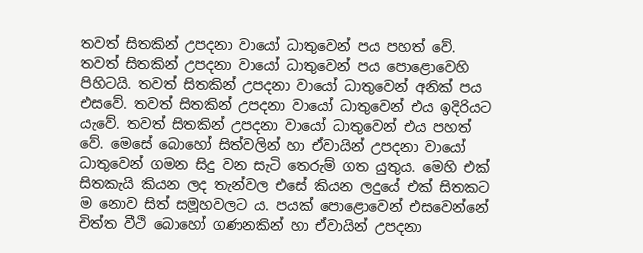තවත් සිතකින් උපදනා වායෝ ධාතුවෙන් පය පහත් වේ. තවත් සිතකින් උපදනා වායෝ ධාතුවෙන් පය පොළොවෙහි පිහිටයි. තවත් සිතකින් උපදනා වායෝ ධාතුවෙන් අනික් පය එසවේ. තවත් සිතකින් උපදනා වායෝ ධාතුවෙන් එය ඉදිරියට යැවේ. තවත් සිතකින් උපදනා වායෝ ධාතුවෙන් එය පහත් වේ. මෙසේ බොහෝ සිත්වලින් හා ඒවායින් උපදනා වායෝ ධාතුවෙන් ගමන සිදු වන සැටි තෙරුම් ගත යුතුය. මෙහි එක් සිතකැයි කියන ලද තැන්වල එසේ කියන ලදුයේ එක් සිතකට ම නොව සිත් සමූහවලට ය. පයක් පොළොවෙන් එසවෙන්නේ චිත්ත වීථි බොහෝ ගණනකින් හා ඒවායින් උපදනා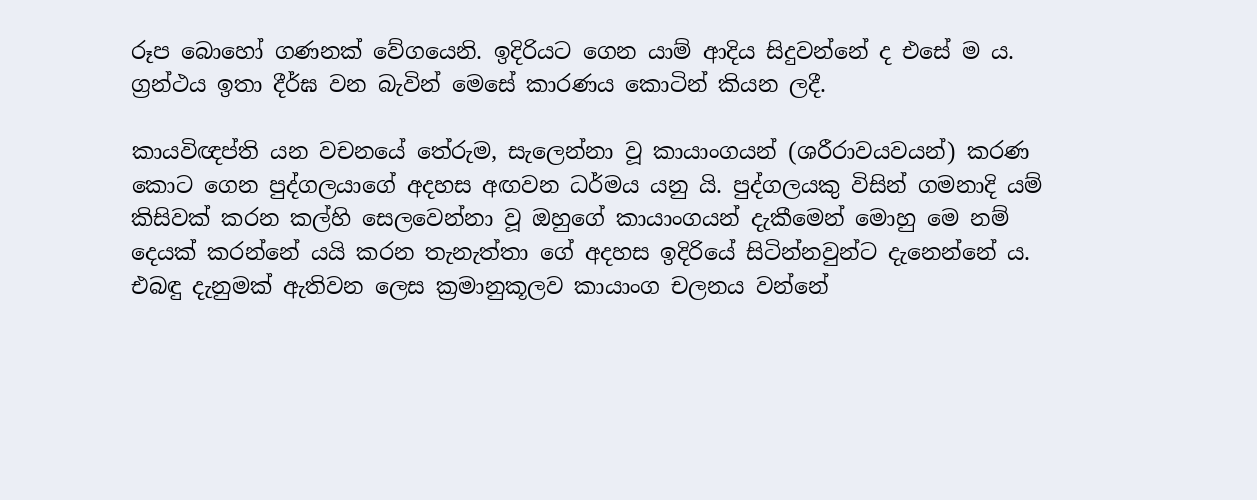රූප බොහෝ ගණනක් වේගයෙනි. ඉදිරියට ගෙන යාම් ආදිය සිදුවන්නේ ද එසේ ම ය. ග්‍ර‍න්ථය ඉතා දීර්ඝ වන බැවින් මෙසේ කාරණය කොටින් කියන ලදී.

කායවිඥප්ති යන වචනයේ තේරුම, සැලෙන්නා වූ කායාංගයන් (ශරීරාවයවයන්) කරණ කොට ගෙන පුද්ගලයාගේ අදහස අඟවන ධර්මය යනු යි. පුද්ගලයකු විසින් ගමනාදි යම් කිසිවක් කරන කල්හි සෙලවෙන්නා වූ ඔහුගේ කායාංගයන් දැකීමෙන් මොහු මෙ නම් දෙයක් කරන්නේ යයි කරන තැනැත්තා ගේ අදහස ඉදිරියේ සිටින්නවුන්ට දැනෙන්නේ ය. එබඳු දැනුමක් ඇතිවන ලෙස ක්‍ර‍මානුකූලව කායාංග චලනය වන්නේ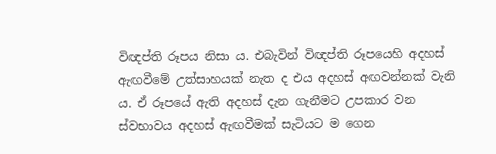විඥප්ති රූපය නිසා ය. එබැවින් විඥප්ති රූපයෙහි අදහස් ඇඟවීමේ උත්සාහයක් නැත ද එය අදහස් අඟවන්නක් වැනි ය. ඒ රූපයේ ඇති අදහස් දැන ගැනීමට උපකාර වන ස්වභාවය අදහස් ඇඟවීමක් සැටියට ම ගෙන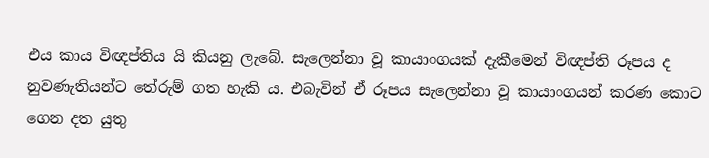එය කාය විඥප්තිය යි කියනු ලැබේ. සැලෙන්නා වූ කායාංගයක් දැකීමෙන් විඥප්ති රූපය ද නුවණැතියන්ට තේරුම් ගත හැකි ය. එබැවින් ඒ රූපය සැලෙන්නා වූ කායාංගයන් කරණ කොට ගෙන දත යුතු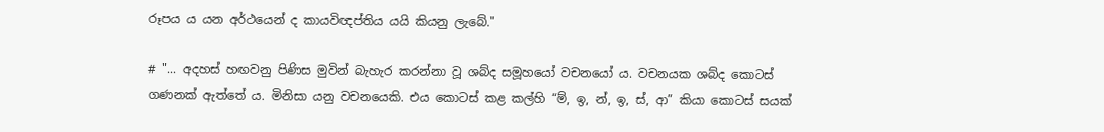රූපය ය යන අර්ථයෙන් ද කායවිඥප්තිය යයි කියනු ලැබේ."

# "... අදහස් හඟවනු පිණිස මුවින් බැහැර කරන්නා වූ ශබ්ද සමූහයෝ වචනයෝ ය. වචනයක ශබ්ද කොටස් ගණනක් ඇත්තේ ය. මිනිසා යනු වචනයෙකි. එය කොටස් කළ කල්හි “ම්, ඉ, න්, ඉ, ස්, ආ” කියා කොටස් සයක්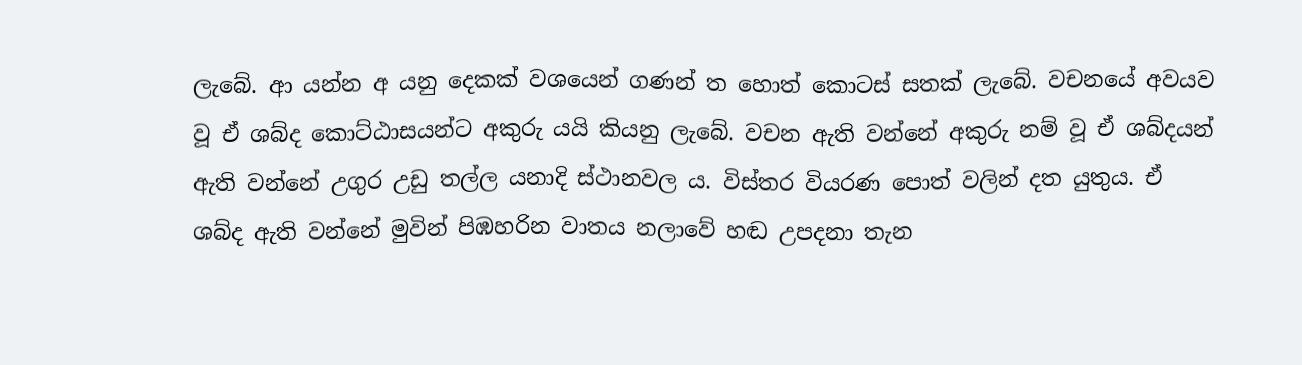ලැබේ. ආ යන්න අ යනු දෙකක් වශයෙන් ගණන් ත හොත් කොටස් සතක් ලැබේ. වචනයේ අවයව වූ ඒ ශබ්ද කොට්ඨාසයන්ට අකුරු යයි කියනු ලැබේ. වචන ඇති වන්නේ අකුරු නම් වූ ඒ ශබ්දයන් ඇති වන්නේ උගුර උඩු තල්ල යනාදි ස්ථානවල ය. විස්තර වියරණ පොත් වලින් දත යුතුය. ඒ ශබ්ද ඇති වන්නේ මුවින් පිඹහරින වාතය නලාවේ හඬ උපදනා තැන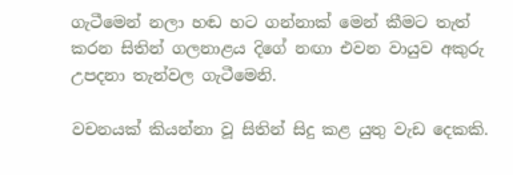ගැටීමෙන් නලා හඬ හට ගන්නාක් මෙන් කීමට තැත් කරන සිතින් ගලනාළය දිගේ නඟා එවන වායුව අකුරු උපදනා තැන්වල ගැටීමෙනි.

වචනයක් කියන්නා වූ සිතින් සිදු කළ යුතු වැඩ දෙකකි.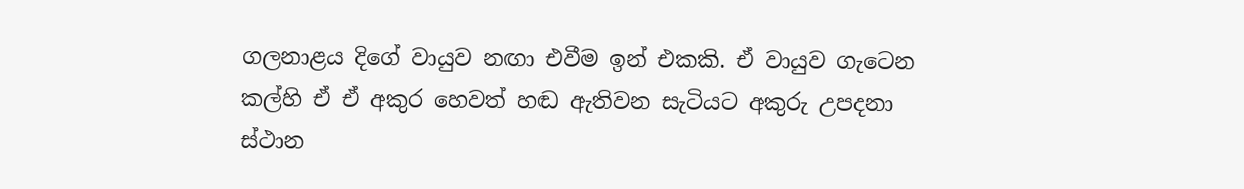ගලනාළය දිගේ වායුව නඟා එවීම ඉන් එකකි. ඒ වායුව ගැටෙන කල්හි ඒ ඒ අකුර හෙවත් හඬ ඇතිවන සැටියට අකුරු උපදනා ස්ථාන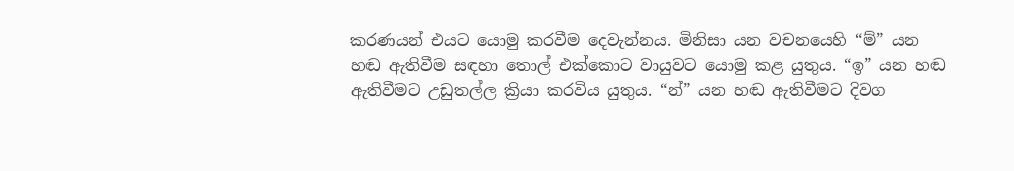කරණයන් එයට යොමු කරවීම දෙවැන්නය. මිනිසා යන වචනයෙහි “ම්” යන හඬ ඇතිවීම සඳහා තොල් එක්කොට වායුවට යොමු කළ යුතුය. “ඉ” යන හඬ ඇතිවීමට උඩුතල්ල ක්‍රියා කරවිය යුතුය. “න්” යන හඬ ඇතිවීමට දිවග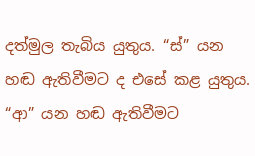දත්මුල තැබිය යුතුය. “ස්” යන හඬ ඇතිවීමට ද එසේ කළ යුතුය. “ආ” යන හඬ ඇතිවීමට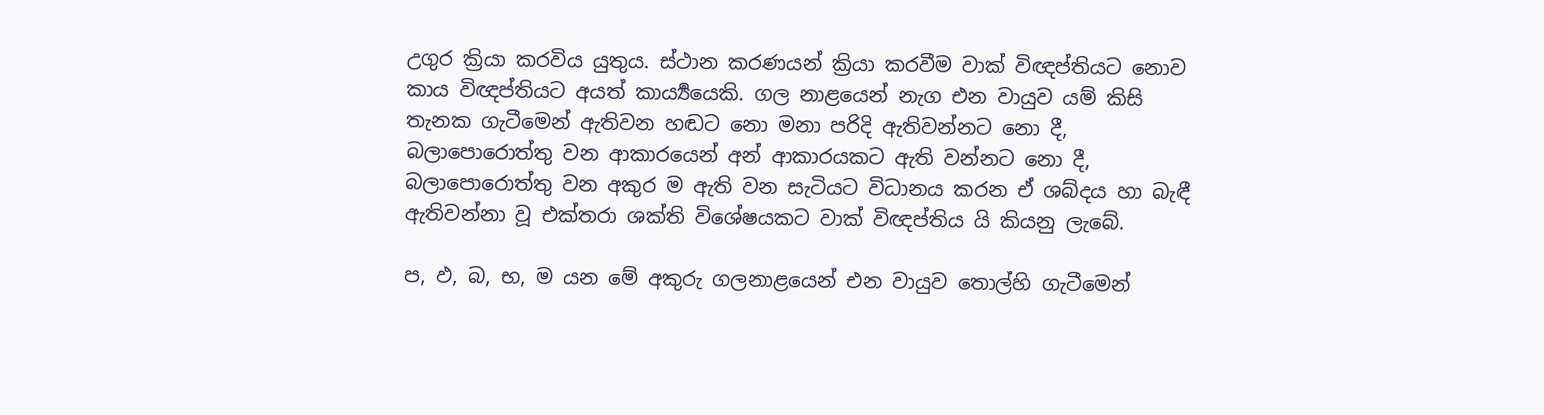උගුර ක්‍රියා කරවිය යුතුය. ස්ථාන කරණයන් ක්‍රියා කරවීම වාක් විඥප්තියට නොව කාය විඥප්තියට අයත් කාර්‍ය්‍යයෙකි. ගල නාළයෙන් නැග එන වායුව යම් කිසි තැනක ගැටීමෙන් ඇතිවන හඬට නො මනා පරිදි ඇතිවන්නට නො දී, බලාපොරොත්තු වන ආකාරයෙන් අන් ආකාරයකට ඇති වන්නට නො දී, බලාපොරොත්තු වන අකුර ම ඇති වන සැටියට විධානය කරන ඒ ශබ්දය හා බැඳී ඇතිවන්නා වූ එක්තරා ශක්ති විශේෂයකට වාක් විඥප්තිය යි කියනු ලැබේ.

ප, ඵ, බ, භ, ම යන මේ අකුරු ගලනාළයෙන් එන වායුව තොල්හි ගැටීමෙන්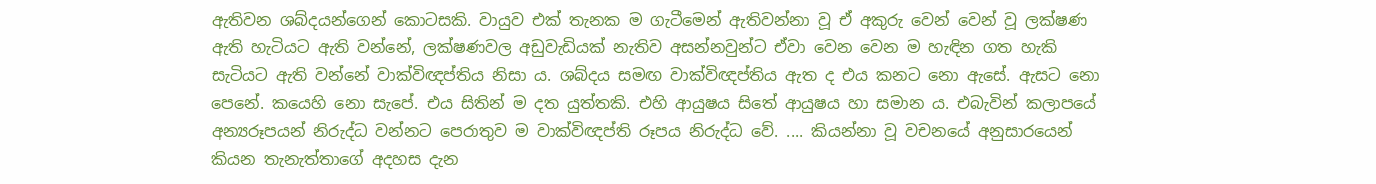ඇතිවන ශබ්දයන්ගෙන් කොටසකි. වායුව එක් තැනක ම ගැටීමෙන් ඇතිවන්නා වූ ඒ අකුරු වෙන් වෙන් වූ ලක්ෂණ ඇති හැටියට ඇති වන්නේ, ලක්ෂණවල අඩුවැඩියක් නැතිව අසන්නවුන්ට ඒවා වෙන වෙන ම හැඳින ගත හැකි සැටියට ඇති වන්නේ වාක්විඥප්තිය නිසා ය. ශබ්දය සමඟ වාක්විඥප්තිය ඇත ද එය කනට නො ඇසේ. ඇසට නො පෙනේ. කයෙහි නො සැපේ. එය සිතින් ම දත යුත්තකි. එහි ආයුෂය සිතේ ආයුෂය හා සමාන ය. එබැවින් කලාපයේ අන්‍යරූපයන් නිරුද්ධ වන්නට පෙරාතුව ම වාක්විඥප්ති රූපය නිරුද්ධ වේ. .... කියන්නා වූ වචනයේ අනුසාරයෙන් කියන තැනැත්තාගේ අදහස දැන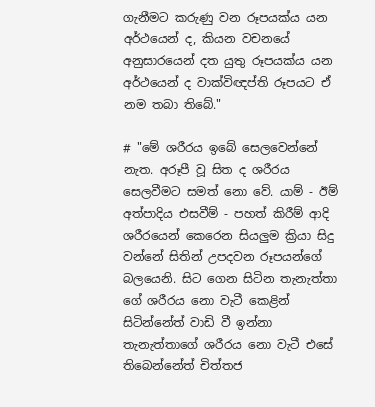ගැනීමට කරුණු වන රූපයක්ය යන අර්ථයෙන් ද, කියන වචනයේ අනුසාරයෙන් දත යුතු රූපයක්ය යන අර්ථයෙන් ද වාක්විඥප්ති රූපයට ඒ නම තබා තිබේ."

# "මේ ශරීරය ඉබේ සෙලවෙන්නේ නැත. අරූපී වූ සිත ද ශරීරය සෙලවීමට සමත් නො වේ. යාම් - ඊම් අත්පාදිය එසවීම් - පහත් කිරීම් ආදි ශරීරයෙන් කෙරෙන සියලුම ක්‍රියා සිදු වන්නේ සිතින් උපදවන රූපයන්ගේ බලයෙනි. සිට ගෙන සිටින තැනැත්තා ගේ ශරීරය නො වැටී කෙළින් සිටින්නේත් වාඩි වී ඉන්නා තැනැත්තාගේ ශරීරය නො වැටී එසේ තිබෙන්නේත් චිත්තජ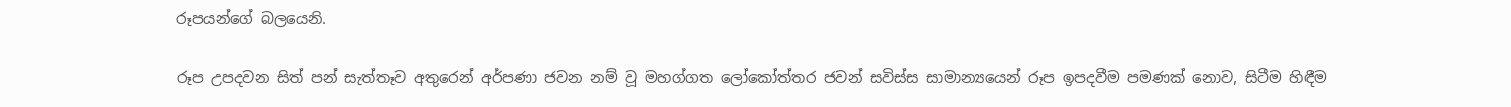රූපයන්ගේ බලයෙනි.

රූප උපදවන සිත් පන් සැත්තෑව අතුරෙන් අර්පණා ජවන නම් වූ මහග්ගත ලෝකෝත්තර ජවන් සවිස්ස සාමාන්‍යයෙන් රූප ඉපදවීම පමණක් නොව, සිටීම හිඳීම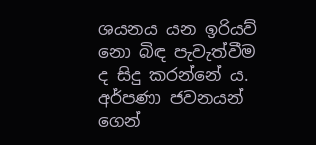ශයනය යන ඉරියව් නො බිඳ පැවැත්වීම ද සිදු කරන්නේ ය. අර්පණා ජවනයන් ගෙන්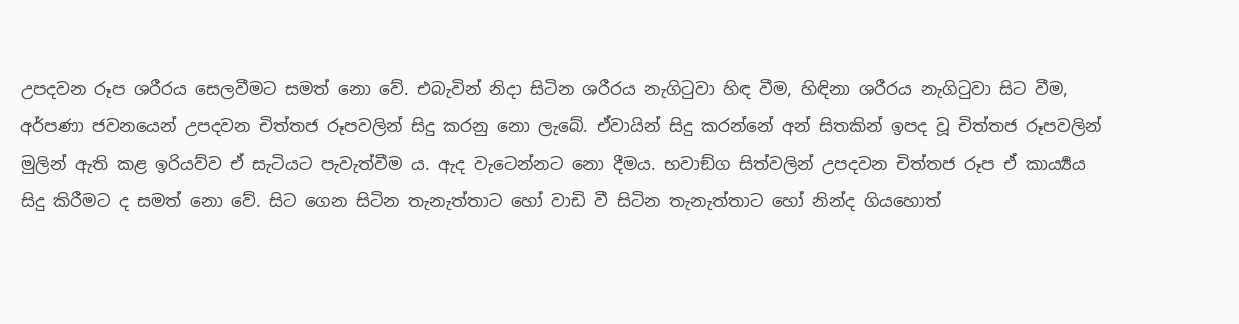උපදවන රූප ශරීරය සෙලවීමට සමත් නො වේ. එබැවින් නිදා සිටින ශරීරය නැගිටුවා හිඳ වීම, හිඳිනා ශරීරය නැගිටුවා සිට වීම, අර්පණා ජවනයෙන් උපදවන චිත්තජ රූපවලින් සිදු කරනු නො ලැබේ. ඒවායින් සිදු කරන්නේ අන් සිතකින් ඉපද වූ චිත්තජ රූපවලින් මුලින් ඇති කළ ඉරියව්ව ඒ සැටියට පැවැත්වීම ය. ඇද වැටෙන්නට නො දීමය. භවාඞ්ග සිත්වලින් උපදවන චිත්තජ රූප ඒ කාර්‍ය්‍යය සිදු කිරීමට ද සමත් නො වේ. සිට ගෙන සිටින තැනැත්තාට හෝ වාඩි වී සිටින තැනැත්තාට හෝ නින්ද ගියහොත්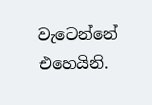වැටෙන්නේ එහෙයිනි.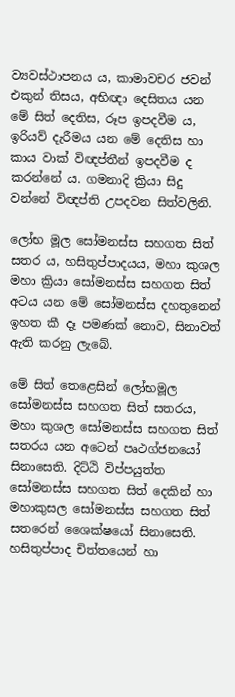ව්‍යවස්ථාපනය ය, කාමාවචර ජවන් එකුන් තිසය, අභිඥා දෙසිතය යන මේ සිත් දෙතිස, රූප ඉපදවීම ය, ඉරියව් දැරීමය යන මේ දෙතිස හා කාය වාක් විඥප්තීන් ඉපදවීම ද කරන්නේ ය. ගමනාදි ක්‍රියා සිදු වන්නේ විඥප්ති උපදවන සිත්වලිනි.

ලෝභ මූල සෝමනස්ස සහගත සිත් සතර ය, හසිතුප්පාදයය, මහා කුශල මහා ක්‍රියා සෝමනස්ස සහගත සිත් අටය යන මේ සෝමනස්ස දහතුනෙන් ඉහත කී දෑ පමණක් නොව, සිනාවත් ඇති කරනු ලැබේ.

මේ සිත් තෙළෙසින් ලෝභමූල සෝමනස්ස සහගත සිත් සතරය, මහා කුශල සෝමනස්ස සහගත සිත් සතරය යන අටෙන් පෘථග්ජනයෝ සිනාසෙති. දිට්ඨි විප්පයුත්ත සෝමනස්ස සහගත සිත් දෙකින් හා මහාකුසල සෝමනස්ස සහගත සිත් සතරෙන් ශෛක්ෂයෝ සිනාසෙති. හසිතුප්පාද චිත්තයෙන් හා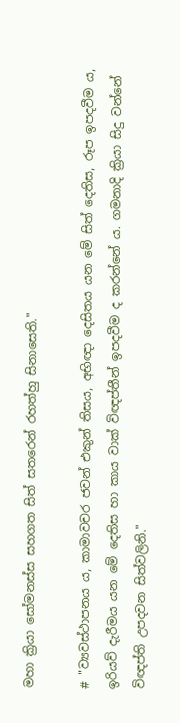මහා ක්‍රියා සෝමනස්ස සහගත සිත් සතරෙන් රහත්හු සිනාසෙති."

# "ව්‍යවස්ථාපනය ය, කාමාවචර ජවන් එකුන් තිසය, අභිඥා දෙසිතය යන මේ සිත් දෙතිස, රූප ඉපදවීම ය, ඉරියව් දැරීමය යන මේ දෙතිස හා කාය වාක් විඥප්තීන් ඉපදවීම ද කරන්නේ ය. ගමනාදි ක්‍රියා සිදු වන්නේ විඥප්ති උපදවන සිත්වලිනි."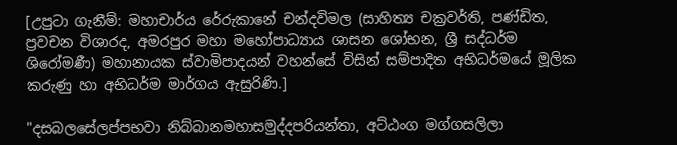[උපුටා ගැනීම්: මහාචාර්ය රේරුකානේ චන්දවිමල (සාහිත්‍ය චක්‍ර‍වර්ති, පණ්ඩිත, ප්‍ර‍වචන විශාරද, අමරපුර මහා මහෝපාධ්‍යාය ශාසන ශෝභන, ශ්‍රී සද්ධර්ම ශිරෝමණී) මහානායක ස්වාමිපාදයන් වහන්සේ විසින් සම්පාදිත අභිධර්මයේ මූලික කරුණු හා අභිධර්ම මාර්ගය ඇසුරිණි.]

"දසබලසේලප්පභවා නිබ්බානමහාසමුද්දපරියන්තා, අට්ඨංග මග්ගසලිලා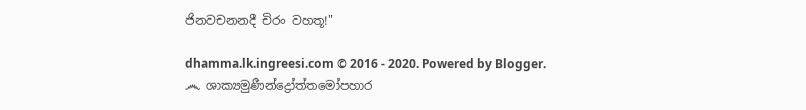ජිනවචනනදී චිරං වහතූ!"

dhamma.lk.ingreesi.com © 2016 - 2020. Powered by Blogger.
෴ ශාක්‍යමුණීන්ද්‍රෝත්තමෝපහාර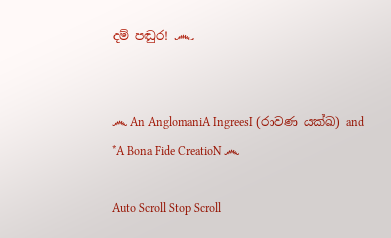දම් පඬුර! ෴


෴ An AnglomaniA IngreesI (රාවණ යක්ඛ) and *A Bona Fide CreatioN ෴

Auto Scroll Stop Scroll